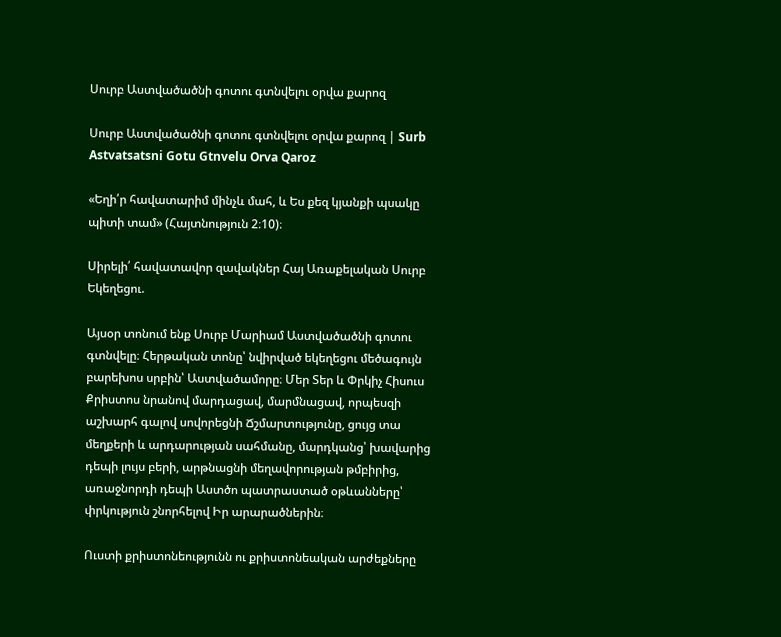Սուրբ Աստվածածնի գոտու գտնվելու օրվա քարոզ

Սուրբ Աստվածածնի գոտու գտնվելու օրվա քարոզ | Surb Astvatsatsni Gotu Gtnvelu Orva Qaroz

«Եղի՛ր հավատարիմ մինչև մահ, և Ես քեզ կյանքի պսակը պիտի տամ» (Հայտնություն 2։10)։

Սիրելի՛ հավատավոր զավակներ Հայ Առաքելական Սուրբ Եկեղեցու.

Այսօր տոնում ենք Սուրբ Մարիամ Աստվածածնի գոտու գտնվելը։ Հերթական տոնը՝ նվիրված եկեղեցու մեծագույն բարեխոս սրբին՝ Աստվածամորը։ Մեր Տեր և Փրկիչ Հիսուս Քրիստոս նրանով մարդացավ, մարմնացավ, որպեսզի աշխարհ գալով սովորեցնի Ճշմարտությունը, ցույց տա մեղքերի և արդարության սահմանը, մարդկանց՝ խավարից դեպի լույս բերի, արթնացնի մեղավորության թմբիրից, առաջնորդի դեպի Աստծո պատրաստած օթևանները՝ փրկություն շնորհելով Իր արարածներին։

Ուստի քրիստոնեությունն ու քրիստոնեական արժեքները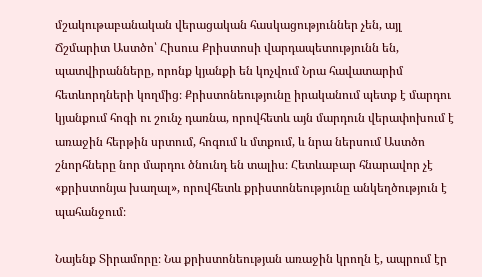մշակութաբանական վերացական հասկացություններ չեն, այլ Ճշմարիտ Աստծո՝ Հիսուս Քրիստոսի վարդապետությունն են, պատվիրանները, որոնք կյանքի են կոչվում Նրա հավատարիմ հետևորդների կողմից։ Քրիստոնեությունը իրականում պետք է մարդու կյանքում հոգի ու շունչ դառնա, որովհետև այն մարդուն վերափոխում է առաջին հերթին սրտում, հոգում և մտքում, և նրա ներսում Աստծո շնորհները նոր մարդու ծնունդ են տալիս։ Հետևաբար հնարավոր չէ «քրիստոնյա խաղալ», որովհետև քրիստոնեությունը անկեղծություն է պահանջում։

Նայենք Տիրամորը։ Նա քրիստոնեության առաջին կրողն է, ապրում էր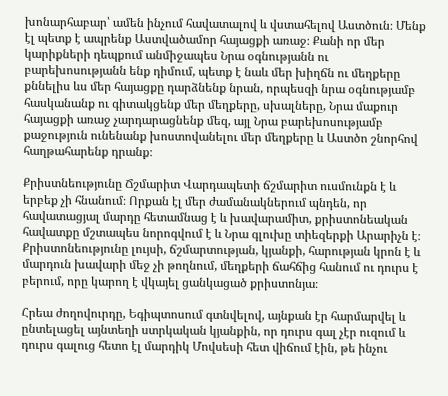խոնարհաբար՝ ամեն ինչում հավատալով և վստահելով Աստծուն։ Մենք էլ պետք է ապրենք Աստվածամոր հայացքի առաջ։ Քանի որ մեր կարիքների դեպքում անմիջապես Նրա օգնությանն ու բարեխոսությանն ենք դիմում, պետք է նաև մեր խիղճն ու մեղքերը քննելիս ևս մեր հայացքը դարձնենք նրան, որպեսզի նրա օգնությամբ հասկանանք ու գիտակցենք մեր մեղքերը, սխալները, Նրա մաքուր հայացքի առաջ չարդարացնենք մեզ, այլ Նրա բարեխոսությամբ քաջություն ունենանք խոստովանելու մեր մեղքերը և Աստծո շնորհով հաղթահարենք դրանք։

Քրիստնեությունը Ճշմարիտ Վարդապետի ճշմարիտ ուսմունքն է և երբեք չի հնանում։ Որքան էլ մեր ժամանակներում պնդեն, որ հավատացյալ մարդը հետամնաց է և խավարամիտ, քրիստոնեական հավատքը մշտապես նորոգվում է և Նրա գլուխը տիեզերքի Արարիչն է։ Քրիստոնեությունը լույսի, ճշմարտության, կյանքի, հարության կրոն է և մարդուն խավարի մեջ չի թողնում, մեղքերի ճահճից հանում ու դուրս է բերում, որը կարող է վկայել ցանկացած քրիստոնյա։

Հրեա ժողովուրդը, Եգիպտոսում գտնվելով, այնքան էր հարմարվել և ընտելացել այնտեղի ստրկական կյանքին, որ դուրս գալ չէր ուզում և դուրս գալուց հետո էլ մարդիկ Մովսեսի հետ վիճում էին, թե ինչու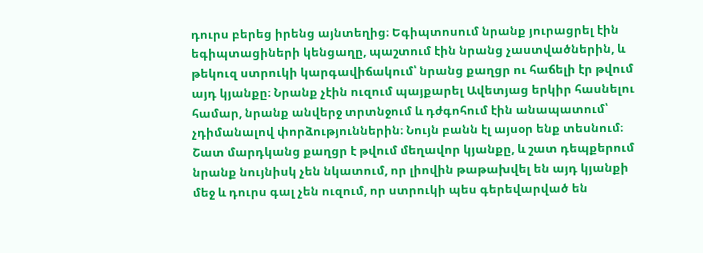դուրս բերեց իրենց այնտեղից։ Եգիպտոսում նրանք յուրացրել էին եգիպտացիների կենցաղը, պաշտում էին նրանց չաստվածներին, և թեկուզ ստրուկի կարգավիճակում՝ նրանց քաղցր ու հաճելի էր թվում այդ կյանքը։ Նրանք չէին ուզում պայքարել Ավետյաց երկիր հասնելու համար, նրանք անվերջ տրտնջում և դժգոհում էին անապատում՝ չդիմանալով փորձություններին։ Նույն բանն էլ այսօր ենք տեսնում։ Շատ մարդկանց քաղցր է թվում մեղավոր կյանքը, և շատ դեպքերում նրանք նույնիսկ չեն նկատում, որ լիովին թաթախվել են այդ կյանքի մեջ և դուրս գալ չեն ուզում, որ ստրուկի պես գերեվարված են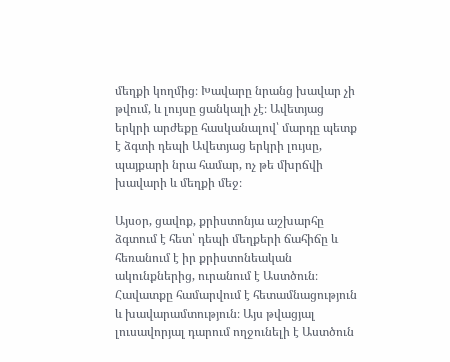մեղքի կողմից։ Խավարը նրանց խավար չի թվում, և լույսը ցանկալի չէ։ Ավետյաց երկրի արժեքը հասկանալով՝ մարդը պետք է ձգտի դեպի Ավետյաց երկրի լույսը, պայքարի նրա համար, ոչ թե մխրճվի խավարի և մեղքի մեջ։

Այսօր, ցավոք, քրիստոնյա աշխարհը ձգտում է հետ՝ դեպի մեղքերի ճահիճը և հեռանում է իր քրիստոնեական ակունքներից, ուրանում է Աստծուն։ Հավատքը համարվում է հետամնացություն և խավարամտություն։ Այս թվացյալ լուսավորյալ դարում ողջունելի է Աստծուն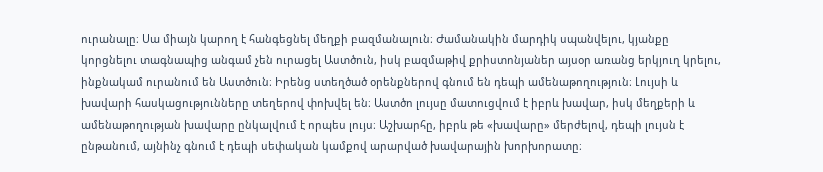ուրանալը։ Սա միայն կարող է հանգեցնել մեղքի բազմանալուն։ Ժամանակին մարդիկ սպանվելու, կյանքը կորցնելու տագնապից անգամ չեն ուրացել Աստծուն, իսկ բազմաթիվ քրիստոնյաներ այսօր առանց երկյուղ կրելու, ինքնակամ ուրանում են Աստծուն։ Իրենց ստեղծած օրենքներով գնում են դեպի ամենաթողություն։ Լույսի և խավարի հասկացությունները տեղերով փոխվել են։ Աստծո լույսը մատուցվում է իբրև խավար, իսկ մեղքերի և ամենաթողության խավարը ընկալվում է որպես լույս։ Աշխարհը, իբրև թե «խավարը» մերժելով, դեպի լույսն է ընթանում, այնինչ գնում է դեպի սեփական կամքով արարված խավարային խորխորատը։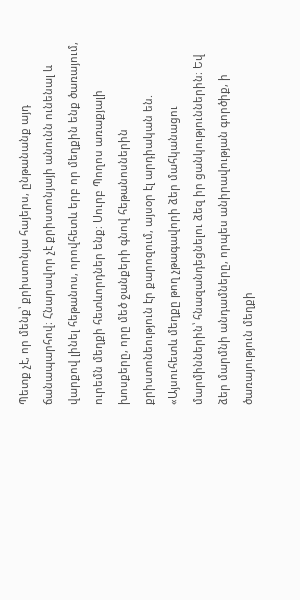Պետք չէ, որ մենք՝ քրիստոնյա հայերս, ընթանանք այդ ճանապարհով։ Հնարավոր չէ քրիստոնյայի անունն ունենալ և վարքով լինել հեթանոս, որովհետև երբ որ մեղքին ենք ծառայում, ուրեմն մեղքի հետևորդներ ենք։ Սուրբ Պողոս առաքյալի խոսքերը, որը մեծ ջանքերի գնով հեթանոսներին քրիստոնեություն էր քարոզում, այսօր էլ արդիական են. «Այսուհետև մեղքը թող չթագավորի ձեր մահկանացու մարմիններին՝ հնազանդեցնելու ձեզ իր ցանկություններին։ Եվ ձեր մարմնի անդամները, որպես անիրավության գործիք, ի ծառայություն մեղքի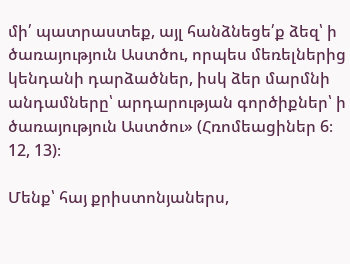մի՛ պատրաստեք, այլ հանձնեցե՛ք ձեզ՝ ի ծառայություն Աստծու, որպես մեռելներից կենդանի դարձածներ, իսկ ձեր մարմնի անդամները՝ արդարության գործիքներ՝ ի ծառայություն Աստծու» (Հռոմեացիներ 6։ 12, 13)։

Մենք՝ հայ քրիստոնյաներս,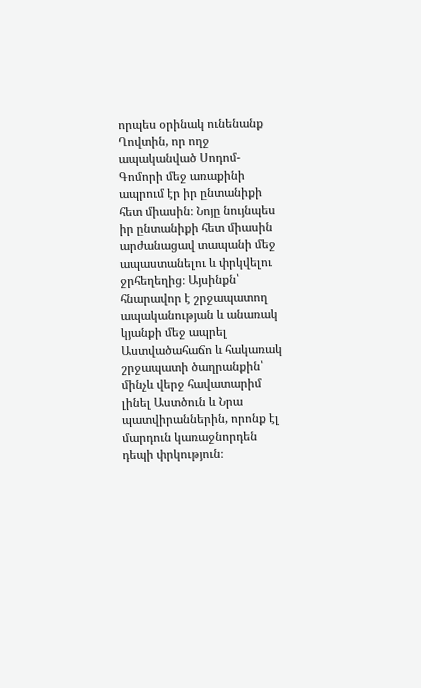որպես օրինակ ունենանք Ղովտին, որ ողջ ապականված Սոդոմ-Գոմորի մեջ առաքինի ապրում էր իր ընտանիքի հետ միասին։ Նոյը նույնպես իր ընտանիքի հետ միասին արժանացավ տապանի մեջ ապաստանելու և փրկվելու ջրհեղեղից։ Այսինքն՝ հնարավոր է շրջապատող ապականության և անառակ կյանքի մեջ ապրել Աստվածահաճո և հակառակ շրջապատի ծաղրանքին՝ մինչև վերջ հավատարիմ լինել Աստծուն և Նրա պատվիրաններին, որոնք էլ մարդուն կառաջնորդեն դեպի փրկություն։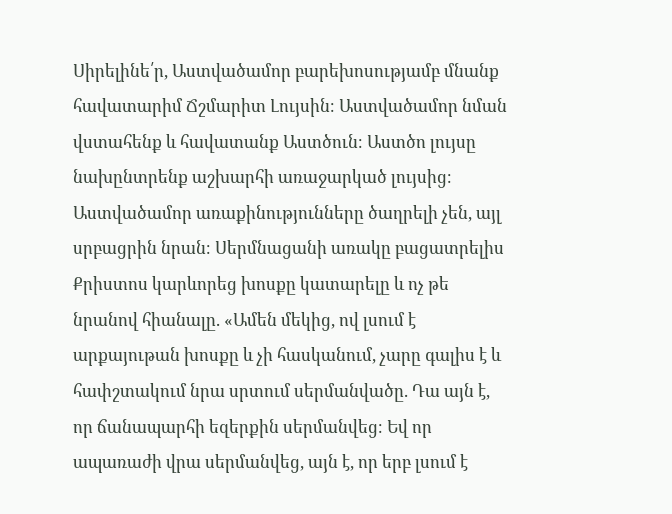Սիրելինե՛ր, Աստվածամոր բարեխոսությամբ մնանք հավատարիմ Ճշմարիտ Լույսին։ Աստվածամոր նման վստահենք և հավատանք Աստծուն։ Աստծո լույսը նախընտրենք աշխարհի առաջարկած լույսից։ Աստվածամոր առաքինությունները ծաղրելի չեն, այլ սրբացրին նրան։ Սերմնացանի առակը բացատրելիս Քրիստոս կարևորեց խոսքը կատարելը և ոչ թե նրանով հիանալը. «Ամեն մեկից, ով լսում է արքայութան խոսքը և չի հասկանում, չարը գալիս է և հափշտակում նրա սրտում սերմանվածը. Դա այն է, որ ճանապարհի եզերքին սերմանվեց։ Եվ որ ապառաժի վրա սերմանվեց, այն է, որ երբ լսում է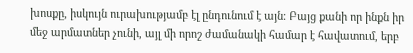խոսքը, իսկույն ուրախությամբ էլ ընդունում է այն։ Բայց քանի որ ինքն իր մեջ արմատներ չունի, այլ մի որոշ ժամանակի համար է հավատում, երբ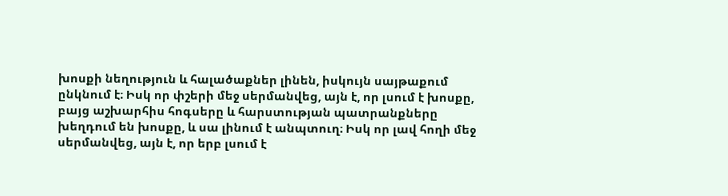խոսքի նեղություն և հալածաքներ լինեն, իսկույն սայթաքում ընկնում է։ Իսկ որ փշերի մեջ սերմանվեց, այն է, որ լսում է խոսքը, բայց աշխարհիս հոգսերը և հարստության պատրանքները խեղդում են խոսքը, և սա լինում է անպտուղ։ Իսկ որ լավ հողի մեջ սերմանվեց, այն է, որ երբ լսում է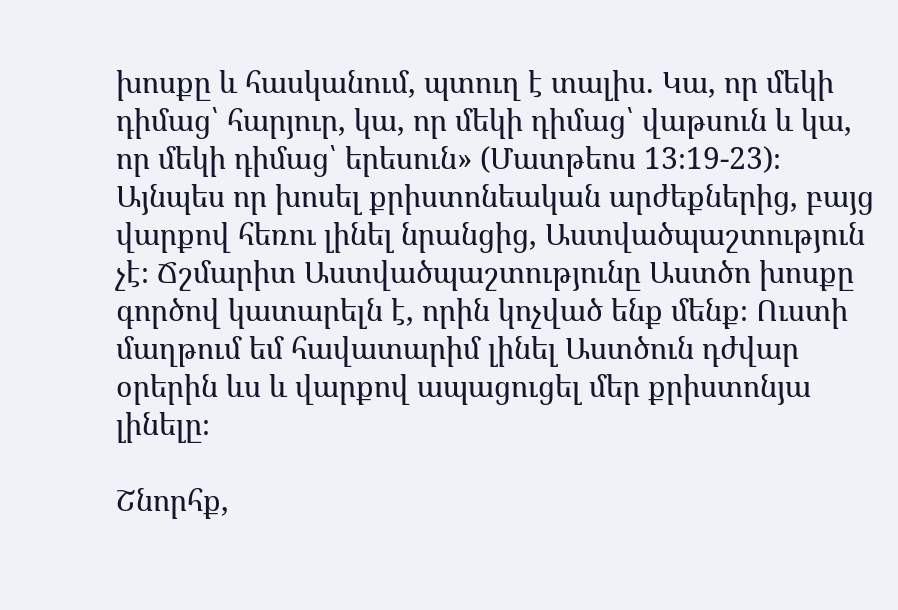խոսքը և հասկանում, պտուղ է տալիս. Կա, որ մեկի դիմաց՝ հարյուր, կա, որ մեկի դիմաց՝ վաթսուն և կա, որ մեկի դիմաց՝ երեսուն» (Մատթեոս 13։19-23)։ Այնպես որ խոսել քրիստոնեական արժեքներից, բայց վարքով հեռու լինել նրանցից, Աստվածպաշտություն չէ։ Ճշմարիտ Աստվածպաշտությունը Աստծո խոսքը գործով կատարելն է, որին կոչված ենք մենք։ Ուստի մաղթում եմ հավատարիմ լինել Աստծուն դժվար օրերին ևս և վարքով ապացուցել մեր քրիստոնյա լինելը։

Շնորհք,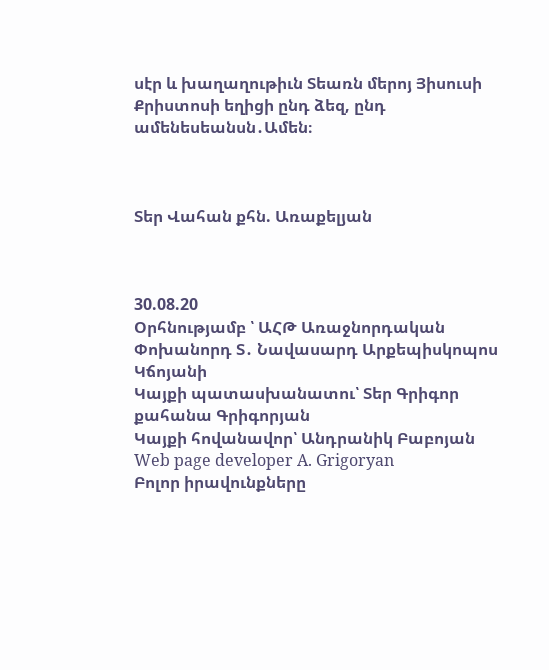սէր և խաղաղութիւն Տեառն մերոյ Յիսուսի Քրիստոսի եղիցի ընդ ձեզ, ընդ ամենեսեանսն․Ամեն։



Տեր Վահան քհն. Առաքելյան



30.08.20
Օրհնությամբ ՝ ԱՀԹ Առաջնորդական Փոխանորդ Տ․ Նավասարդ Արքեպիսկոպոս Կճոյանի
Կայքի պատասխանատու՝ Տեր Գրիգոր քահանա Գրիգորյան
Կայքի հովանավոր՝ Անդրանիկ Բաբոյան
Web page developer A. Grigoryan
Բոլոր իրավունքները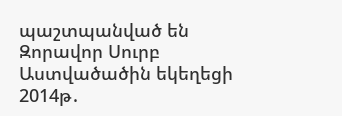պաշտպանված են Զորավոր Սուրբ Աստվածածին եկեղեցի 2014թ․